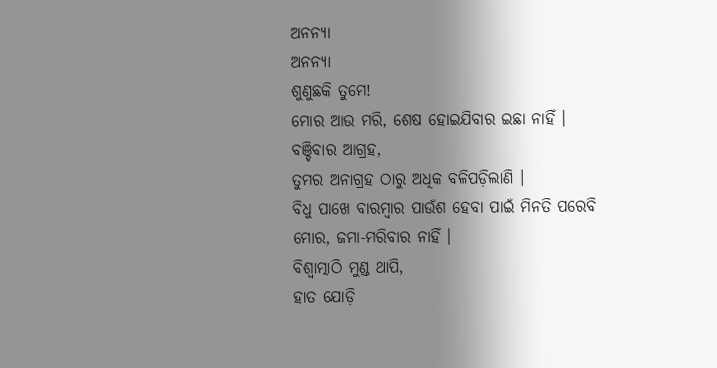ଅନନ୍ୟା
ଅନନ୍ୟା
ଶୁଣୁଛକି ତୁମେ!
ମୋର ଆଉ ମରି, ଶେଷ ହୋଇଯିବାର ଇଛା ନାହିଁ ।
ବଞ୍ଚିବାର ଆଗ୍ରହ,
ତୁମର ଅନାଗ୍ରହ ଠାରୁ ଅଧିକ ବଳିପଡ଼ିଲାଣି ।
ବିଧୁ ପାଖେ ବାରମ୍ବାର ପାଉଁଶ ହେବା ପାଇଁ ମିନତି ପରେବି
ମୋର, ଜମା-ମରିବାର ନାହିଁ ।
ବିଶ୍ବାତ୍ମାଠି ମୁଣ୍ଡ ଥାପି,
ହାତ ଯୋଡ଼ି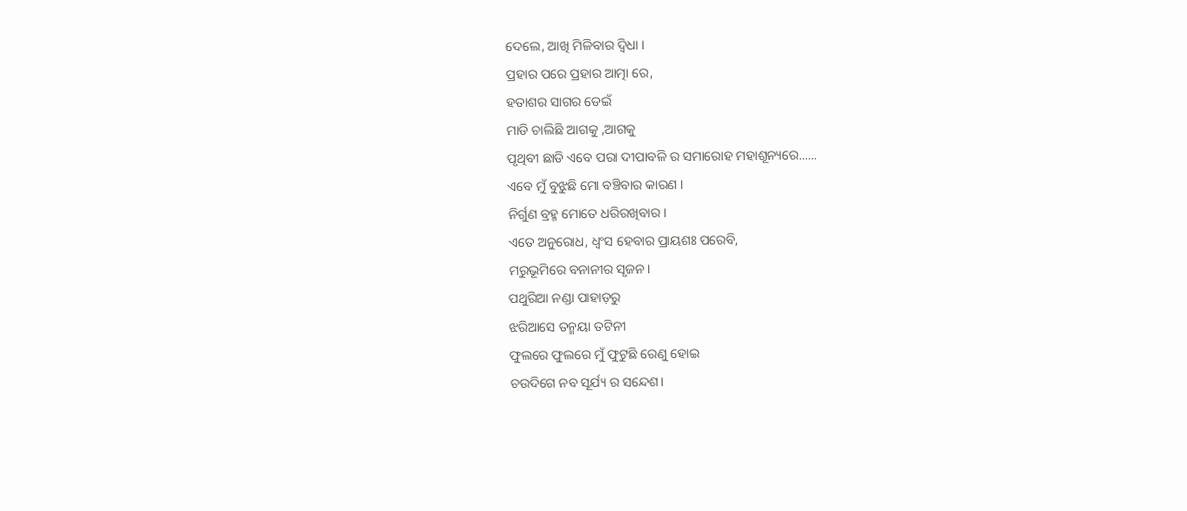ଦେଲେ, ଆଖି ମିଳିବାର ଦ୍ୱିଧା ।
ପ୍ରହାର ପରେ ପ୍ରହାର ଆତ୍ମା ରେ,
ହତାଶର ସାଗର ଡେଇଁ
ମାଡି ଚାଲିଛି ଆଗକୁ ,ଆଗକୁ
ପୃଥିବୀ ଛାଡି ଏବେ ପରା ଦୀପାବଳି ର ସମାରୋହ ମହାଶୂନ୍ୟରେ......
ଏବେ ମୁଁ ବୁଝୁଛି ମୋ ବଞ୍ଚିବାର କାରଣ ।
ନିର୍ଗୁଣ ବ୍ରହ୍ମ ମୋତେ ଧରିରଖିବାର।
ଏତେ ଅନୁରୋଧ, ଧ୍ବଂସ ହେବାର ପ୍ରାୟଶଃ ପରେବି,
ମରୁଭୂମିରେ ବନାନୀର ସୃଜନ।
ପଥୁରିଆ ନଣ୍ଡା ପାହାଡ଼ରୁ
ଝରିଆସେ ତନ୍ମୟା ତଟିନୀ
ଫୁଲରେ ଫୁଲରେ ମୁଁ ଫୁଟୁଛି ରେଣୁ ହୋଇ
ଚଉଦିଗେ ନବ ସୂର୍ଯ୍ୟ ର ସନ୍ଦେଶ।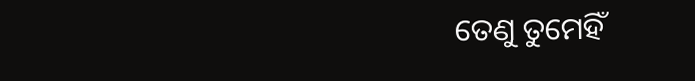ତେଣୁ ତୁମେହିଁ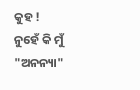କୁହ !
ନୁହେଁ କି ମୁଁ "ଅନନ୍ୟା"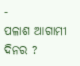-
ପଳାଶ ଆଗାମୀ ଦିନର ?